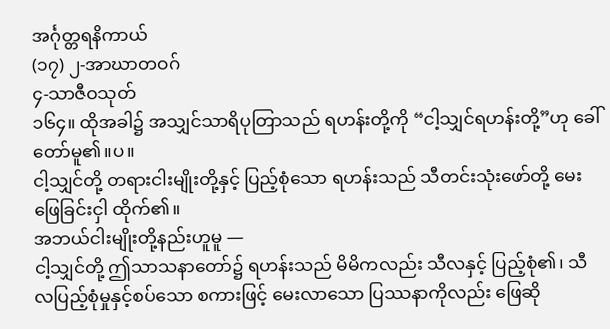အင်္ဂုတ္တရနိကာယ်
(၁၇) ၂-အာဃာတဝဂ်
၄-သာဇီဝသုတ်
၁၆၄။ ထိုအခါ၌ အသျှင်သာရိပုတြာသည် ရဟန်းတို့ကို “ငါ့သျှင်ရဟန်းတို့”ဟု ခေါ်တော်မူ၏။ပ။
ငါ့သျှင်တို့ တရားငါးမျိုးတို့နှင့် ပြည့်စုံသော ရဟန်းသည် သီတင်းသုံးဖော်တို့ မေးဖြေခြင်းငှါ ထိုက်၏။
အဘယ်ငါးမျိုးတို့နည်းဟူမူ —
ငါ့သျှင်တို့ ဤသာသနာတော်၌ ရဟန်းသည် မိမိကလည်း သီလနှင့် ပြည့်စုံ၏၊ သီလပြည့်စုံမှုနှင့်စပ်သော စကားဖြင့် မေးလာသော ပြဿနာကိုလည်း ဖြေဆို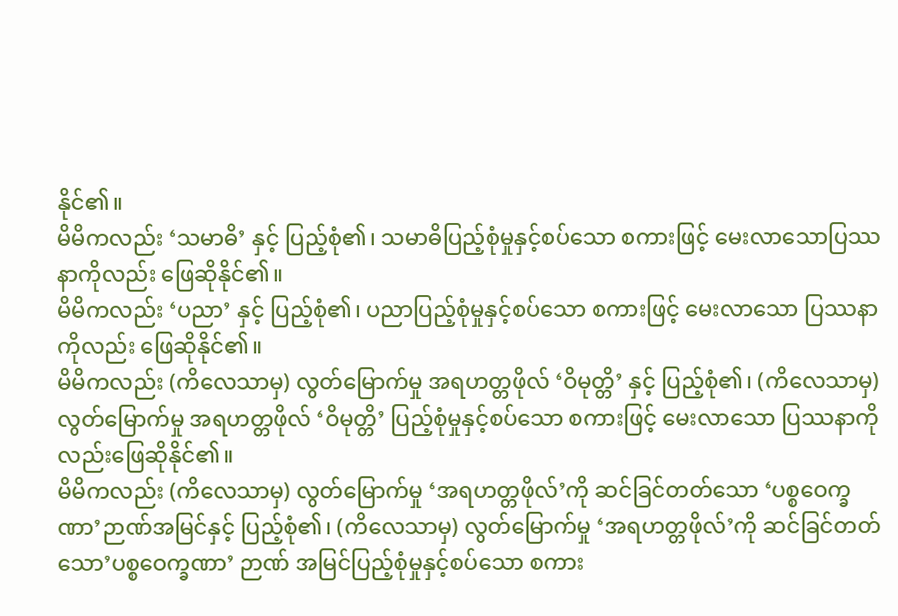နိုင်၏။
မိမိကလည်း ‘သမာဓိ’ နှင့် ပြည့်စုံ၏၊ သမာဓိပြည့်စုံမှုနှင့်စပ်သော စကားဖြင့် မေးလာသောပြဿနာကိုလည်း ဖြေဆိုနိုင်၏။
မိမိကလည်း ‘ပညာ’ နှင့် ပြည့်စုံ၏၊ ပညာပြည့်စုံမှုနှင့်စပ်သော စကားဖြင့် မေးလာသော ပြဿနာကိုလည်း ဖြေဆိုနိုင်၏။
မိမိကလည်း (ကိလေသာမှ) လွတ်မြောက်မှု အရဟတ္တဖိုလ် ‘ဝိမုတ္တိ’ နှင့် ပြည့်စုံ၏၊ (ကိလေသာမှ) လွတ်မြောက်မှု အရဟတ္တဖိုလ် ‘ဝိမုတ္တိ’ ပြည့်စုံမှုနှင့်စပ်သော စကားဖြင့် မေးလာသော ပြဿနာကိုလည်းဖြေဆိုနိုင်၏။
မိမိကလည်း (ကိလေသာမှ) လွတ်မြောက်မှု ‘အရဟတ္တဖိုလ်’ကို ဆင်ခြင်တတ်သော ‘ပစ္စဝေက္ခဏာ’ဉာဏ်အမြင်နှင့် ပြည့်စုံ၏၊ (ကိလေသာမှ) လွတ်မြောက်မှု ‘အရဟတ္တဖိုလ်’ကို ဆင်ခြင်တတ်သော’ပစ္စဝေက္ခဏာ’ ဉာဏ် အမြင်ပြည့်စုံမှုနှင့်စပ်သော စကား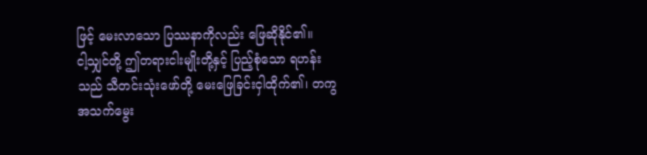ဖြင့် မေးလာသော ပြဿနာကိုလည်း ဖြေဆိုနိုင်၏။
ငါ့သျှင်တို့ ဤတရားငါးမျိုးတို့နှင့် ပြည့်စုံသော ရဟန်းသည် သီတင်းသုံးဖော်တို့ မေးဖြေခြင်းငှါထိုက်၏၊ တကွ အသက်မွေး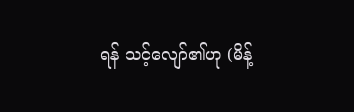ရန် သင့်လျော်၏ဟု (မိန့်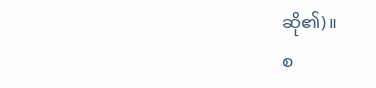ဆို၏)။
စ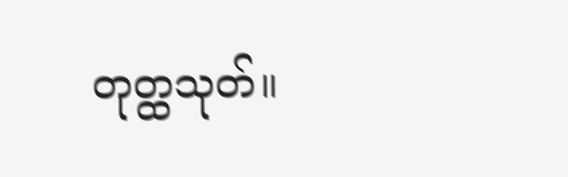တုတ္ထသုတ်။